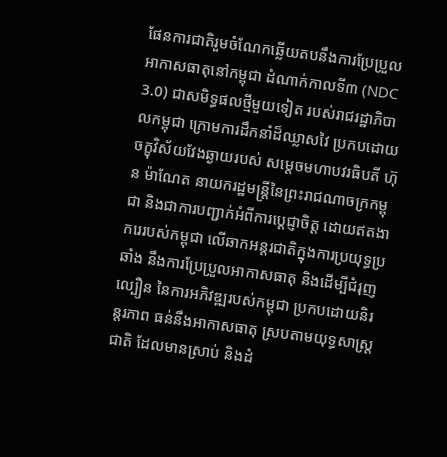ផែនការជាតិរួមចំណែកឆ្លើយតបនឹងការប្រែប្រួលអាកាសធាតុនៅកម្ពុជា ដំណាក់កាលទី៣ (NDC 3.0) ជាសមិទ្ធផលថ្មីមួយទៀត របស់រាជរដ្ឋាភិបាលកម្ពុជា ក្រោមការដឹកនាំដ៏ឈ្លាសវៃ ប្រកបដោយចក្ខុវិស័យវែងឆ្ងាយរបស់ សម្តេចមហាបវរធិបតី ហ៊ុន ម៉ាណែត នាយករដ្ឋមន្ត្រីនៃព្រះរាជណាចក្រកម្ពុជា និងជាការបញ្ជាក់អំពីការបេ្តជ្ញាចិត្ត ដោយឥតងាករេរបស់កម្ពុជា លើឆាកអន្តរជាតិក្នុងការប្រយុទ្ធប្រឆាំង នឹងការប្រែប្រួលអាកាសធាតុ និងដើម្បីជំរុញល្បឿន នៃការអភិវឌ្ឍរបស់កម្ពុជា ប្រកបដោយនិរន្តរភាព ធន់នឹងអាកាសធាតុ ស្របតាមយុទ្ធសាស្រ្តជាតិ ដែលមានស្រាប់ និងដំ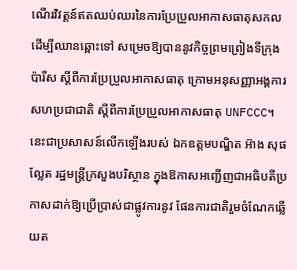ណើរវិវត្តន៍ឥតឈប់ឈរនៃការប្រែប្រួលអាកាសធាតុសកល ដើម្បីឈានឆ្ពោះទៅ សម្រេចឱ្យបាននូវកិច្ចព្រមព្រៀងទីក្រុងប៉ារីស ស្តីពីការប្រែប្រួលអាកាសធាតុ ក្រោមអនុសញ្ញាអង្គការសហប្រជាជាតិ ស្តីពីការប្រែប្រួលអាកាសធាតុ UNFCCC។ នេះជាប្រសាសន៍លើកឡើងរបស់ ឯកឧត្តមបណ្ឌិត អ៊ាង សុផល្លែត រដ្ឋមន្ត្រីក្រសួងបរិស្ថាន ក្នុងឱកាសអញ្ជើញជាអធិបតីប្រកាសដាក់ឱ្យប្រើប្រាស់ជាផ្លូវការនូវ ផែនការជាតិរួមចំណែកឆ្លើយត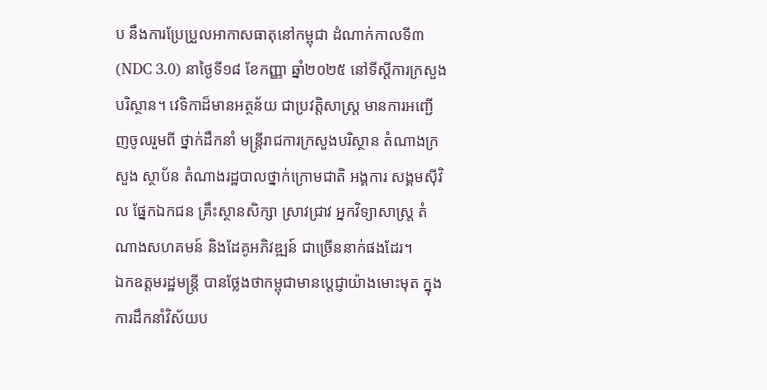ប នឹងការប្រែប្រួលអាកាសធាតុនៅកម្ពុជា ដំណាក់កាលទី៣ (NDC 3.0) នាថ្ងៃទី១៨ ខែកញ្ញា ឆ្នាំ២០២៥ នៅទីស្តីការក្រសួងបរិស្ថាន។ វេទិកាដ៏មានអត្ថន័យ ជាប្រវត្តិសាស្រ្ត មានការអញ្ជើញចូលរួមពី ថ្នាក់ដឹកនាំ មន្រ្តីរាជការក្រសួងបរិស្ថាន តំណាងក្រសួង ស្ថាប័ន តំណាងរដ្ឋបាលថ្នាក់ក្រោមជាតិ អង្គការ សង្គមស៊ីវិល ផ្នែកឯកជន គ្រឹះស្ថានសិក្សា ស្រាវជ្រាវ អ្នកវិទ្យាសាស្រ្ត តំណាងសហគមន៍ និងដែគូអភិវឌ្ឍន៍ ជាច្រើននាក់ផងដែរ។
ឯកឧត្តមរដ្ឋមន្រ្តី បានថ្លែងថាកម្ពុជាមានប្តេជ្ញាយ៉ាងមោះមុត ក្នុងការដឹកនាំវិស័យប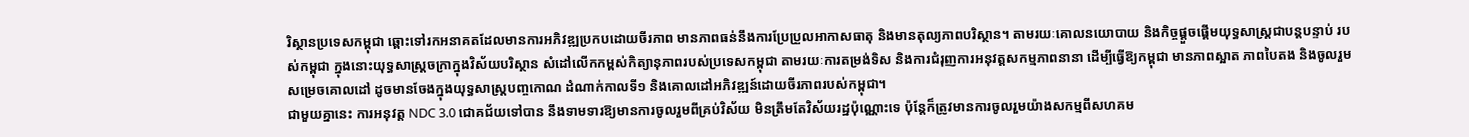រិស្ថានប្រទេសកម្ពុជា ឆ្ពោះទៅរកអនាគតដែលមានការអភិវឌ្ឍប្រកបដោយចីរភាព មានភាពធន់នឹងការប្រែប្រួលអាកាសធាតុ និងមានតុល្យភាពបរិស្ថាន។ តាមរយៈគោលនយោបាយ និងកិច្ចផ្តួចផ្តើមយុទ្ធសាស្ត្រជាបន្តបន្ទាប់ របស់កម្ពុជា ក្នុងនោះយុទ្ធសាស្ត្រចក្រាក្នុងវិស័យបរិស្ថាន សំដៅលើកកម្ពស់កិត្យានុភាពរបស់ប្រទេសកម្ពុជា តាមរយៈការតម្រង់ទិស និងការជំរុញការអនុវត្តសកម្មភាពនានា ដើម្បីធ្វើឱ្យកម្ពុជា មានភាពស្អាត ភាពបៃតង និងចូលរួមសម្រេចគោលដៅ ដូចមានចែងក្នុងយុទ្ធសាស្រ្តបញ្ចកោណ ដំណាក់កាលទី១ និងគោលដៅអភិវឌ្ឍន៍ដោយចីរភាពរបស់កម្ពុជា។
ជាមួយគ្នានេះ ការអនុវត្ត NDC 3.0 ជោគជ័យទៅបាន នឹងទាមទារឱ្យមានការចូលរួមពីគ្រប់វិស័យ មិនត្រឹមតែវិស័យរដ្ឋប៉ុណ្ណោះទេ ប៉ុន្តែក៏ត្រូវមានការចូលរួមយ៉ាងសកម្មពីសហគម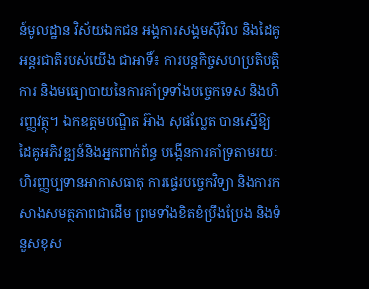ន៍មូលដ្ឋាន វិស័យឯកជន អង្គការសង្គមស៊ីវិល និងដៃគូអន្តរជាតិរបស់យើង ជាអាទិ៍៖ ការបន្តកិច្ចសហប្រតិបត្តិការ និងមធ្យោបាយនៃការគាំទ្រទាំងបច្ចេកទេស និងហិរញ្ញវត្ថុ។ ឯកឧត្តមបណ្ឌិត អ៊ាង សុផល្លែត បានស្នើឱ្យដៃគូអភិវឌ្ឍន៍និងអ្នកពាក់ព័ន្ធ បង្កើនការគាំទ្រតាមរយៈហិរញ្ញប្បទានអាកាសធាតុ ការផ្ទេរបច្ចេកវិទ្យា និងការកសាងសមត្ថភាពជាដើម ព្រមទាំងខិតខំប្រឹងប្រែង និងទំនួសខុស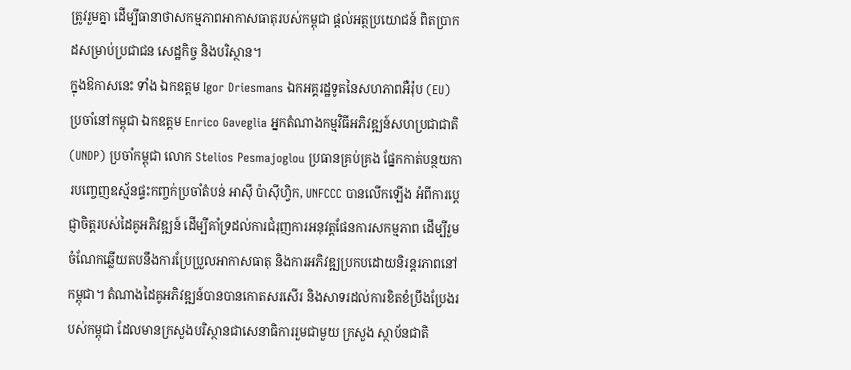ត្រូវរួមគ្នា ដើម្បីធានាថាសកម្មភាពអាកាសធាតុរបស់កម្ពុជា ផ្តល់អត្ថប្រយោជន៍ ពិតប្រាកដសម្រាប់ប្រជាជន សេដ្ឋកិច្ច និងបរិស្ថាន។
ក្នុងឱកាសនេះ ទាំង ឯកឧត្តម Igor Driesmans ឯកអគ្គរដ្ឋទូតនៃសហភាពអឺរ៉ុប (EU) ប្រចាំនៅកម្ពុជា ឯកឧត្តម Enrico Gaveglia អ្នកតំណាងកម្មវិធីអភិវឌ្ឍន៍សហប្រជាជាតិ (UNDP) ប្រចាំកម្ពុជា លោក Stelios Pesmajoglou ប្រធានគ្រប់គ្រង ផ្នែកកាត់បន្ថយការបញ្ចេញឧស្ម័នផ្ទះកញ្ចក់ប្រចាំតំបន់ អាស៊ី ប៉ាស៊ីហ្វិក, UNFCCC បានលើកឡើង អំពីការប្តេជ្ញាចិត្តរបស់ដៃគូអភិវឌ្ឍន៍ ដើម្បីគាំទ្រដល់ការជំរុញការអនុវត្តផែនការសកម្មភាព ដើម្បីរួមចំណែកឆ្លើយតបនឹងការប្រែប្រួលអាកាសធាតុ និងការអភិវឌ្ឍប្រកបដោយនិរន្តរភាពនៅកម្ពុជា។ តំណាងដៃគូអភិវឌ្ឍន៍បានបានកោតសរសើរ និងសាទរដល់ការខិតខំប្រឹងប្រែងរបស់កម្ពុជា ដែលមានក្រសួងបរិស្ថានជាសេនាធិការរួមជាមួយ ក្រសួង ស្ថាប័នជាតិ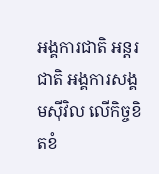អង្គការជាតិ អន្តរជាតិ អង្គការសង្គមស៊ីវិល លើកិច្ចខិតខំ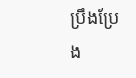ប្រឹងប្រែង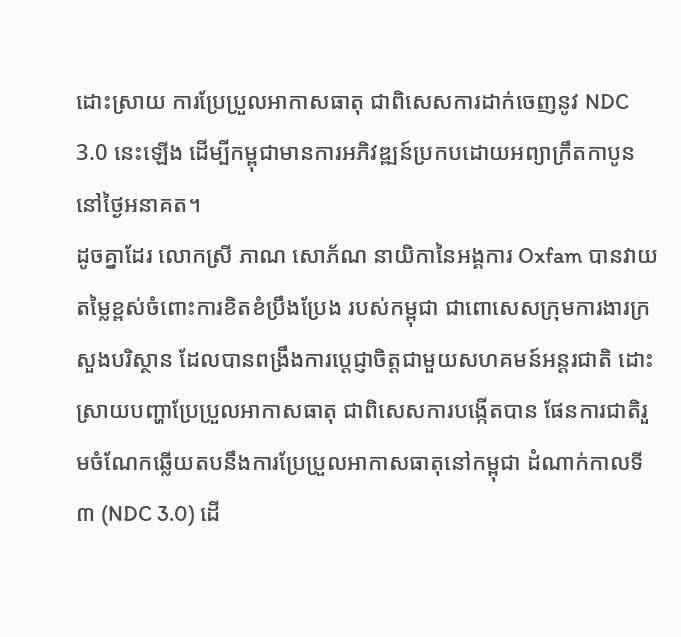ដោះស្រាយ ការប្រែប្រួលអាកាសធាតុ ជាពិសេសការដាក់ចេញនូវ NDC 3.0 នេះឡើង ដើម្បីកម្ពុជាមានការអភិវឌ្ឍន៍ប្រកបដោយអព្យាក្រឹតកាបូននៅថ្ងៃអនាគត។
ដូចគ្នាដែរ លោកស្រី ភាណ សោភ័ណ នាយិកានៃអង្គការ Oxfam បានវាយតម្លៃខ្ពស់ចំពោះការខិតខំប្រឹងប្រែង របស់កម្ពុជា ជាពោសេសក្រុមការងារក្រសួងបរិស្ថាន ដែលបានពង្រឹងការប្តេជ្ញាចិត្តជាមួយសហគមន៍អន្តរជាតិ ដោះស្រាយបញ្ហាប្រែប្រួលអាកាសធាតុ ជាពិសេសការបង្កើតបាន ផែនការជាតិរួមចំណែកឆ្លើយតបនឹងការប្រែប្រួលអាកាសធាតុនៅកម្ពុជា ដំណាក់កាលទី៣ (NDC 3.0) ដើ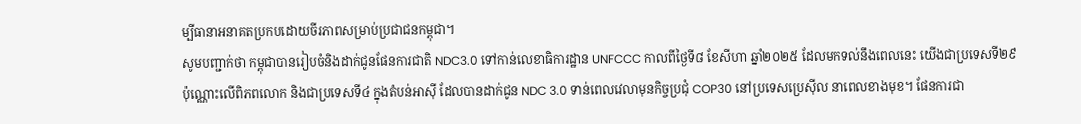ម្បីធានាអនាគតប្រកបដោយចីរភាពសម្រាប់ប្រជាជនកម្ពុជា។
សូមបញ្ជាក់ថា កម្ពុជាបានរៀបចំនិងដាក់ជូនផែនការជាតិ NDC3.0 ទៅកាន់លេខាធិការដ្ឋាន UNFCCC កាលពីថ្ងៃទី៨ ខែសីហា ឆ្នាំ២០២៥ ដែលមកទល់នឹងពេលនេះ យើងជាប្រទេសទី២៩ ប៉ុណ្ណោះលើពិភពលោក និងជាប្រទេសទី៤ ក្នុងតំបន់អាស៊ី ដែលបានដាក់ជូន NDC 3.0 ទាន់ពេលវេលាមុនកិច្ចប្រជុំ COP30 នៅប្រទេសប្រេស៊ីល នាពេលខាងមុខ។ ផែនការជា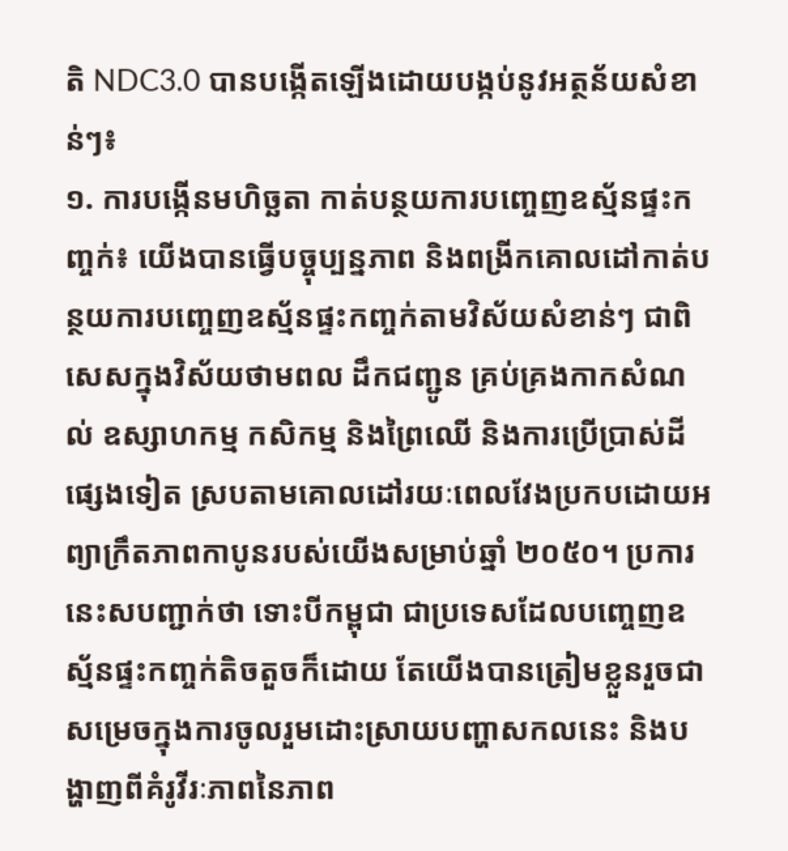តិ NDC3.0 បានបង្កើតឡើងដោយបង្កប់នូវអត្ថន័យសំខាន់ៗ៖
១. ការបង្កើនមហិច្ឆតា កាត់បន្ថយការបញ្ចេញឧស្ម័នផ្ទះកញ្ចក់៖ យើងបានធ្វើបច្ចុប្បន្នភាព និងពង្រីកគោលដៅកាត់បន្ថយការបញ្ចេញឧស្ម័នផ្ទះកញ្ចក់តាមវិស័យសំខាន់ៗ ជាពិសេសក្នុងវិស័យថាមពល ដឹកជញ្ជូន គ្រប់គ្រងកាកសំណល់ ឧស្សាហកម្ម កសិកម្ម និងព្រៃឈើ និងការប្រើប្រាស់ដីផ្សេងទៀត ស្របតាមគោលដៅរយៈពេលវែងប្រកបដោយអព្យាក្រឹតភាពកាបូនរបស់យើងសម្រាប់ឆ្នាំ ២០៥០។ ប្រការនេះសបញ្ជាក់ថា ទោះបីកម្ពុជា ជាប្រទេសដែលបញ្ចេញឧស្ម័នផ្ទះកញ្ចក់តិចតួចក៏ដោយ តែយើងបានត្រៀមខ្លួនរួចជាសម្រេចក្នុងការចូលរួមដោះស្រាយបញ្ហាសកលនេះ និងបង្ហាញពីគំរូវីរៈភាពនៃភាព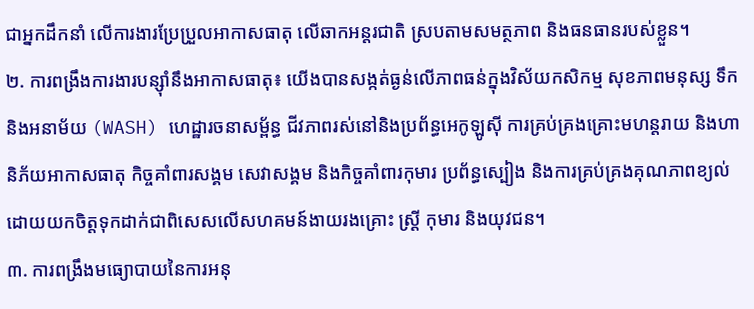ជាអ្នកដឹកនាំ លើការងារប្រែប្រួលអាកាសធាតុ លើឆាកអន្តរជាតិ ស្របតាមសមត្ថភាព និងធនធានរបស់ខ្លួន។
២. ការពង្រឹងការងារបន្ស៊ាំនឹងអាកាសធាតុ៖ យើងបានសង្កត់ធ្ងន់លើភាពធន់ក្នុងវិស័យកសិកម្ម សុខភាពមនុស្ស ទឹកនិងអនាម័យ (WASH) ហេដ្ឋារចនាសម្ព័ន្ធ ជីវភាពរស់នៅនិងប្រព័ន្ធអេកូឡូស៊ី ការគ្រប់គ្រងគ្រោះមហន្តរាយ និងហានិភ័យអាកាសធាតុ កិច្ចគាំពារសង្គម សេវាសង្គម និងកិច្ចគាំពារកុមារ ប្រព័ន្ធស្បៀង និងការគ្រប់គ្រងគុណភាពខ្យល់ ដោយយកចិត្តទុកដាក់ជាពិសេសលើសហគមន៍ងាយរងគ្រោះ ស្ត្រី កុមារ និងយុវជន។
៣. ការពង្រឹងមធ្យោបាយនៃការអនុ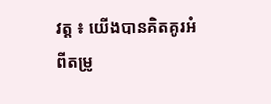វត្ត ៖ យើងបានគិតគូរអំពីតម្រូ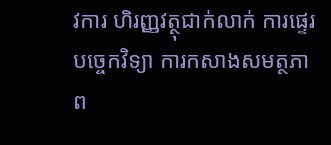វការ ហិរញ្ញវត្ថុជាក់លាក់ ការផ្ទេរបច្ចេកវិទ្យា ការកសាងសមត្ថភាព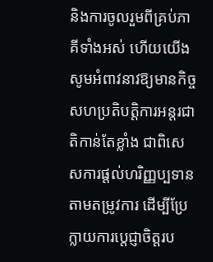និងការចូលរួមពីគ្រប់ភាគីទាំងអស់ ហើយយើងសូមអំពាវនាវឱ្យមានកិច្ចសហប្រតិបត្តិការអន្តរជាតិកាន់តែខ្លាំង ជាពិសេសការផ្តល់ហរិញ្ញប្បទានតាមតម្រូវការ ដើម្បីប្រែក្លាយការប្តេជ្ញាចិត្តរប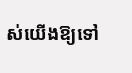ស់យើងឱ្យទៅ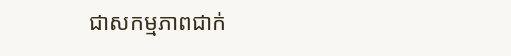ជាសកម្មភាពជាក់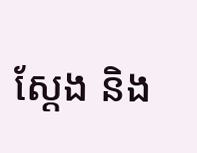ស្តែង និង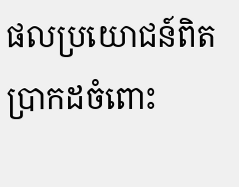ផលប្រយោជន៍ពិតប្រាកដចំពោះ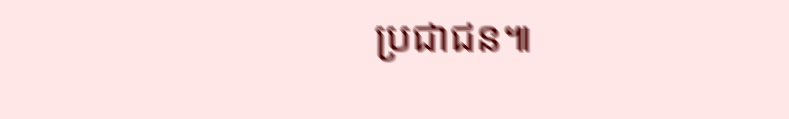ប្រជាជន៕